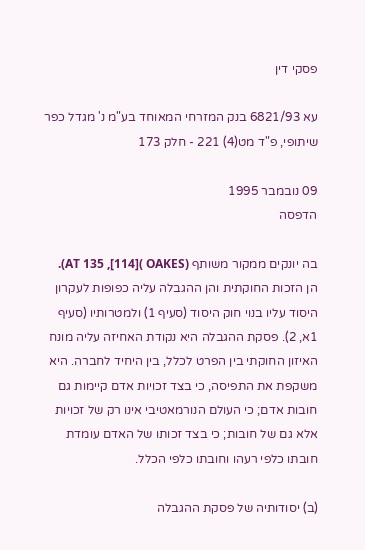פסקי דין

עא 6821/93 בנק המזרחי המאוחד בע"מ נ' מגדל כפר שיתופי, פ"ד מט(4) 221 - חלק 173

09 נובמבר 1995
הדפסה

בה יונקים ממקור משותף (OAKES )[114], AT 135). הן הזכות החוקתית והן ההגבלה עליה כפופות לעקרון היסוד עליו בנוי חוק היסוד (סעיף 1) ולמטרותיו (סעיף 1א, 2). פסקת ההגבלה היא נקודת האחיזה עליה מונח האיזון החוקתי בין הפרט לכלל, בין היחיד לחברה. היא משקפת את התפיסה, כי בצד זכויות אדם קיימות גם חובות אדם; כי העולם הנורמאטיבי אינו רק של זכויות אלא גם של חובות; כי בצד זכותו של האדם עומדת חובתו כלפי רעהו וחובתו כלפי הכלל.

(ב) יסודותיה של פסקת ההגבלה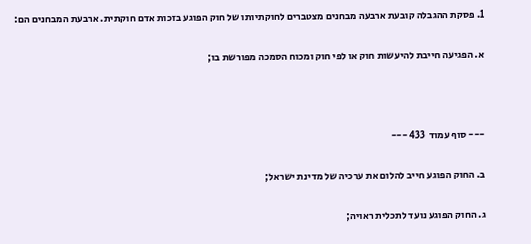1. פסקת ההגבלה קובעת ארבעה מבחנים מצטברים לחוקתיותו של חוק הפוגע בזכות אדם חוקתית. ארבעת המבחנים הם:

א. הפגיעה חייבת להיעשות חוק או לפי חוק ומכוח הסמכה מפורשת בו;



--- סוף עמוד  433 ---

ב. החוק הפוגע חייב להלום את ערכיה של מדינת ישראל;

ג. החוק הפוגע נועד לתכלית ראויה;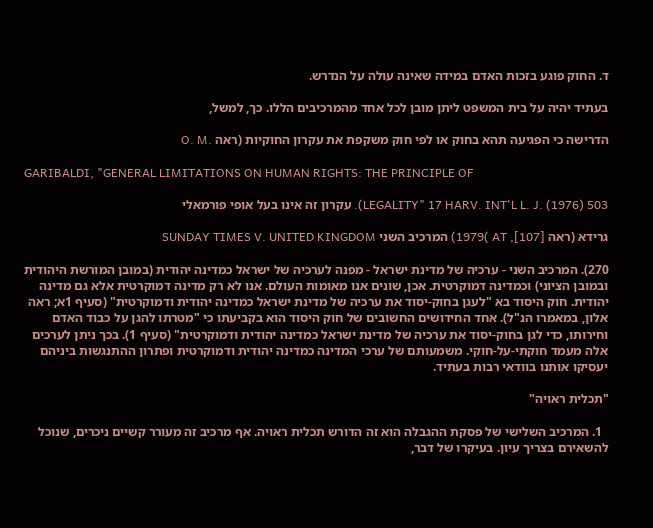ד. החוק פוגע בזכות האדם במידה שאינה עולה על הנדרש.

בעתיד יהיה על בית המשפט ליתן מובן לכל אחד מהמרכיבים הללו. כך, למשל,

הדרישה כי הפגיעה תהא בחוק או לפי חוק משקפת את עקרון החוקיות (ראה .O. M

GARIBALDI, "GENERAL LIMITATIONS ON HUMAN RIGHTS: THE PRINCIPLE OF

LEGALITY" 17 HARV. INT'L L. J. (1976) 503). עקרון זה אינו בעל אופי פורמאלי

גרידא (ראה AT ,[107] )1979) המרכיב השני SUNDAY TIMES V. UNITED KINGDOM

270). המרכיב השני - ערכיה של מדינת ישראל - מפנה לערכיה של ישראל כמדינה יהודית (במובן המורשת היהודית ובמובן הציוני) וכמדינה דמוקרטית. אכן, שונים אנו מאומות העולם. אנו לא רק מדינה דמוקרטית אלא גם מדינה יהודית. חוק היסוד בא "לעגן בחוק-יסוד את ערכיה של מדינת ישראל כמדינה יהודית ודמוקרטית" (סעיף 1א; ראה אלון, במאמרו הנ"ל). אחד החידושים החשובים של חוק היסוד הוא בקביעתו כי "מטרתו להגן על כבוד האדם וחירותו, כדי לגן בחוק-יסוד את ערכיה של מדינת ישראל כמדינה יהודית ודמוקרטית" (סעיף 1). בכך ניתן לערכים אלה מעמד חוקתי-על-חוקי. משמעותם של ערכי המדינה כמדינה יהודית ודמוקרטית ופתרון ההתנגשות ביניהם יעסיקו אותנו בוודאי רבות בעתיד.

"תכלית ראויה"

  1. המרכיב השלישי של פסקת ההגבלה הוא זה הדורש תכלית ראויה. אף מרכיב זה מעורר קשיים ניכרים, שנוכל להשאירם בצריך עיון. בעיקרו של דבר,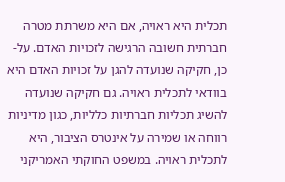תכלית היא ראויה, אם היא משרתת מטרה חברתית חשובה הרגישה לזכויות האדם. על-כן, חקיקה שנועדה להגן על זכויות האדם היא בוודאי לתכלית ראויה. גם חקיקה שנועדה להשיג תכליות חברתיות כלליות, כגון מדיניות רווחה או שמירה על אינטרס הציבור, היא לתכלית ראויה. במשפט החוקתי האמריקני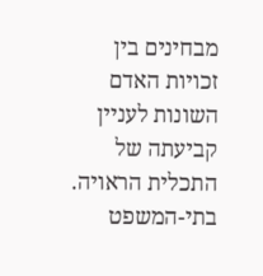מבחינים בין זכויות האדם השונות לעניין קביעתה של התכלית הראויה. בתי-המשפט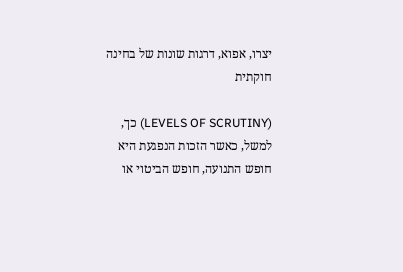יצרו, אפוא, דרגות שונות של בחינה חוקתית

(LEVELS OF SCRUTINY) כך, למשל, כאשר הזכות הנפגעת היא חופש התנועה, חופש הביטוי או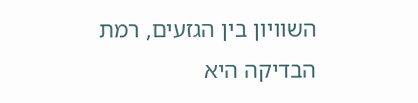השוויון בין הגזעים, רמת הבדיקה היא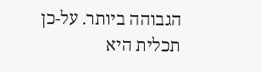הגבוהה ביותר. על-כן תכלית היא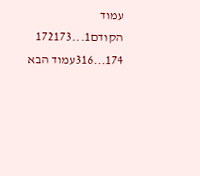עמוד הקודם1...172173
174...316עמוד הבא